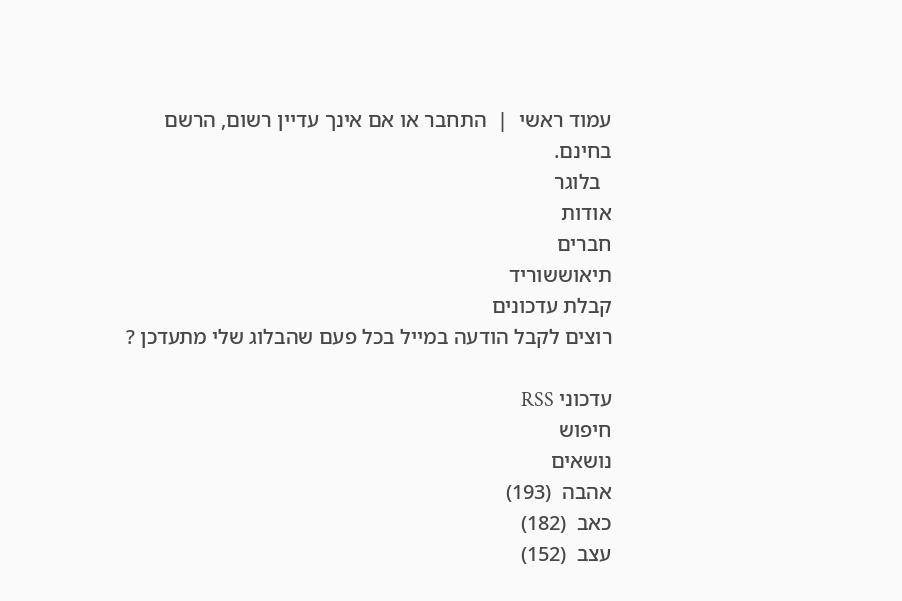עמוד ראשי  |  התחבר או אם אינך עדיין רשום, הרשם בחינם.
  בלוגר
אודות
חברים
תיאוששוריד
קבלת עדכונים
רוצים לקבל הודעה במייל בכל פעם שהבלוג שלי מתעדכן ?

עדכוני RSS
חיפוש
נושאים
אהבה  (193)
כאב  (182)
עצב  (152)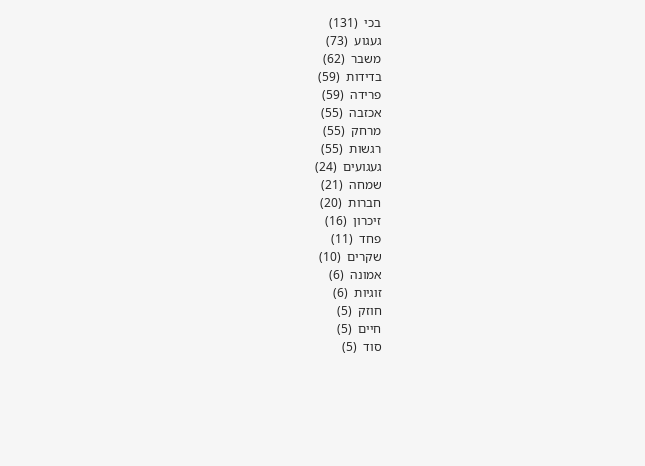בכי  (131)
געגוע  (73)
משבר  (62)
בדידות  (59)
פרידה  (59)
אכזבה  (55)
מרחק  (55)
רגשות  (55)
געגועים  (24)
שמחה  (21)
חברות  (20)
זיכרון  (16)
פחד  (11)
שקרים  (10)
אמונה  (6)
זוגיות  (6)
חוזק  (5)
חיים  (5)
סוד  (5)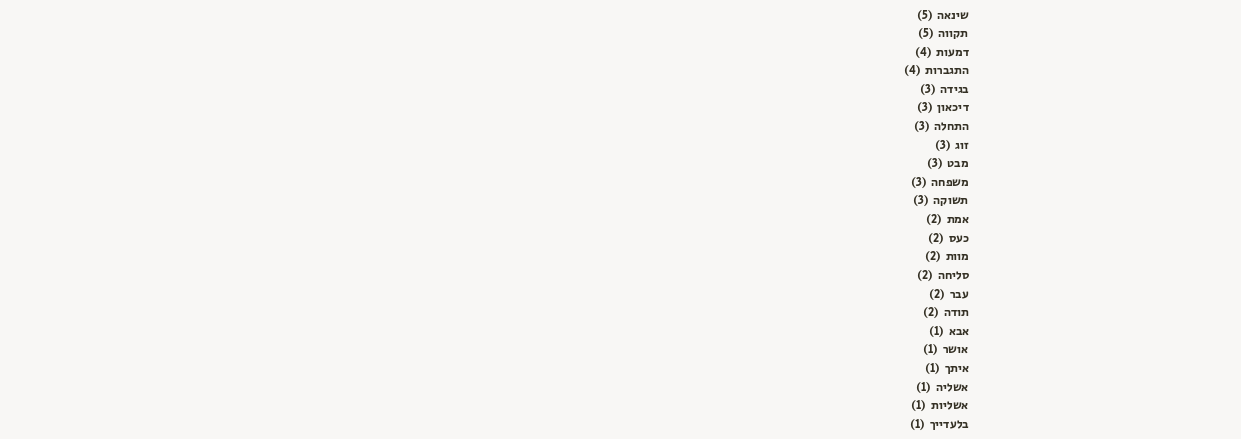שינאה  (5)
תקווה  (5)
דמעות  (4)
התגברות  (4)
בגידה  (3)
דיכאון  (3)
התחלה  (3)
זוג  (3)
מבט  (3)
משפחה  (3)
תשוקה  (3)
אמת  (2)
כעס  (2)
מוות  (2)
סליחה  (2)
עבר  (2)
תודה  (2)
אבא  (1)
אושר  (1)
איתך  (1)
אשליה  (1)
אשליות  (1)
בלעדייך  (1)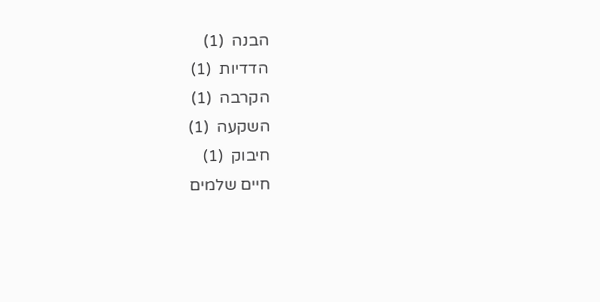הבנה  (1)
הדדיות  (1)
הקרבה  (1)
השקעה  (1)
חיבוק  (1)
חיים שלמים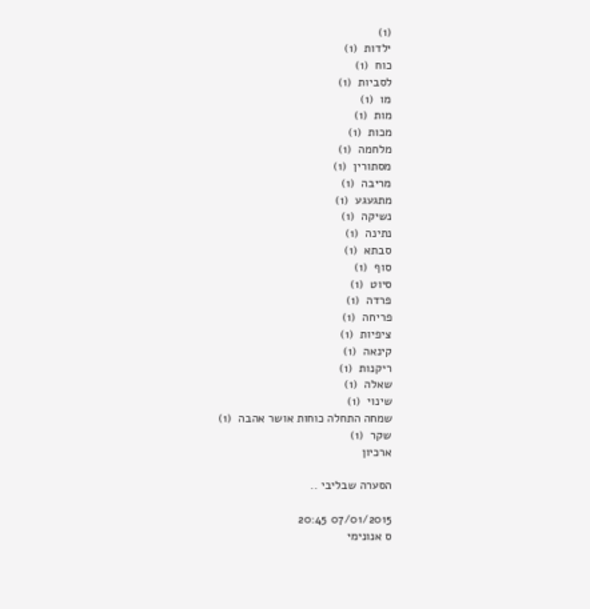(1)
ילדות  (1)
כוח  (1)
לסביות  (1)
מו  (1)
מות  (1)
מכות  (1)
מלחמה  (1)
מסתורין  (1)
מריבה  (1)
מתגעגע  (1)
נשיקה  (1)
נתינה  (1)
סבתא  (1)
סוף  (1)
סיוט  (1)
פרדה  (1)
פריחה  (1)
ציפיות  (1)
קינאה  (1)
ריקנות  (1)
שאלה  (1)
שינוי  (1)
שמחה התחלה כוחות אושר אהבה  (1)
שקר  (1)
ארכיון

הסערה שבליבי ..

07/01/2015 20:45
ס אנונימי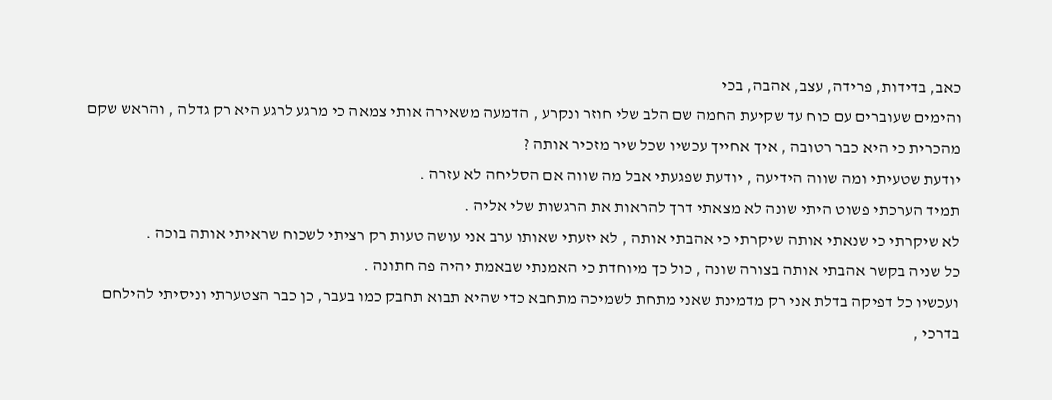כאב, בדידות, פרידה, עצב, אהבה, בכי
והימים שעוברים עם כוח עד שקיעת החמה שם הלב שלי חוזר ונקרע , הדמעה משאירה אותי צמאה כי מרגע לרגע היא רק גדלה , והראש שקם מהכרית כי היא כבר רטובה , איך אחייך עכשיו שכל שיר מזכיר אותה ?
יודעת שטעיתי ומה שווה הידיעה , יודעת שפגעתי אבל מה שווה אם הסליחה לא עזרה .
תמיד הערכתי פשוט היתי שונה לא מצאתי דרך להראות את הרגשות שלי אליה .
לא שיקרתי כי שנאתי אותה שיקרתי כי אהבתי אותה , לא יזעתי שאותו ערב אני עושה טעות רק רציתי לשכוח שראיתי אותה בוכה .
כל שניה בקשר אהבתי אותה בצורה שונה , כול כך מיוחדת כי האמנתי שבאמת יהיה פה חתונה .
ועכשיו כל דפיקה בדלת אני רק מדמינת שאני מתחת לשמיכה מתחבא כדי שהיא תבוא תחבק כמו בעבר, כן כבר הצטערתי וניסיתי להילחם בדרכי ,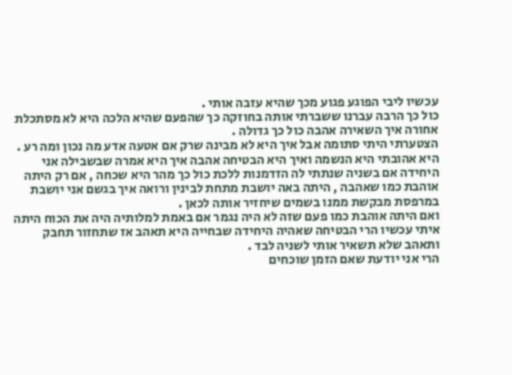עכשיו ליבי הפוגע פגוע מכך שהיא עזבה אותי .
כול כך הרבה עברנו ששברתי אותה בחוזקה כך שהפעם שהיא הלכה היא לא מסתכלת אחורה איך השאירה אהבה כול כך גדולה .
הצטערתי היתי סתומה אבל איך היא לא מבינה שרק אם אטעה אדע מה נכון ומה רע .
היא אהובתי היא הנשמה ואיך היא הבטיחה אהבה איך היא אמרה שבשבילה אני היחידה אם בשניה שנתתי לה הזדמנות ללכת כול כך מהר היא שכחה , אם רק היתה אוהבת כמו שאהבה , היתה באה יושבת מתחת לבינין ורואה איך בגשם אני יושבת במרפסת מבקשת ממנו בשמים שיחזיר אותה לכאן .
ואם היתה אוהבת כמו פעם שזה לא היה נגמר אם באמת למלותיה היה את הכוח היתה איתי עכשיו הרי הבטיחה שאהיה היחידה שבחייה היא תאהב אז שתחזור תחבק ותאהב שלא תשאיר אותי לשניה לבד .
הרי אני יודעת שאם הזמן שוכחים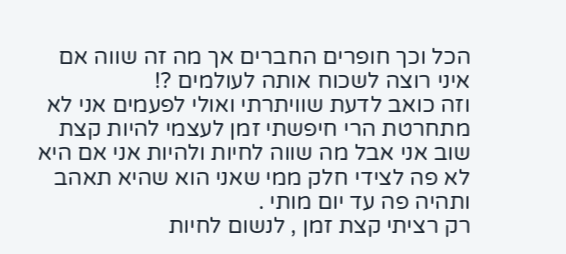הכל וכך חופרים החברים אך מה זה שווה אם איני רוצה לשכוח אותה לעולמים ?!
וזה כואב לדעת שוויתרתי ואולי לפעמים אני לא מתחרטת הרי חיפשתי זמן לעצמי להיות קצת שוב אני אבל מה שווה לחיות ולהיות אני אם היא לא פה לצידי חלק ממי שאני הוא שהיא תאהב ותהיה פה עד יום מותי .
רק רציתי קצת זמן , לנשום לחיות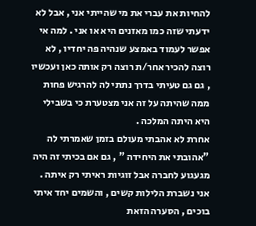להחיות את עברי את מי שהייתי אני , אבל לא ידעתי שזה כמו מאזנים היא או אני . למה אי אפשר לעמוד באמצע שנהיה פה יחדיו , לא רוצה להכיר אחר/ת רוצה רק אותה כאן ועכשיו , גם גם טעיתי בדרך נתתי לה להרגיש פחות ממה שהיתה על זה אני מצטערת כי בשבילי היא היתה המלכה .
אחרת לא אהבתי מעולם בזמן שאמרתי לה "אהובתי את היחידה " , גם אם בכיתי זה היה מגעגוע לחברה אבל זוגיות ראיתי רק איתה .
אני נשברת הלילות קשים , והשמים יחד איתי בוכים , הסערה הזאת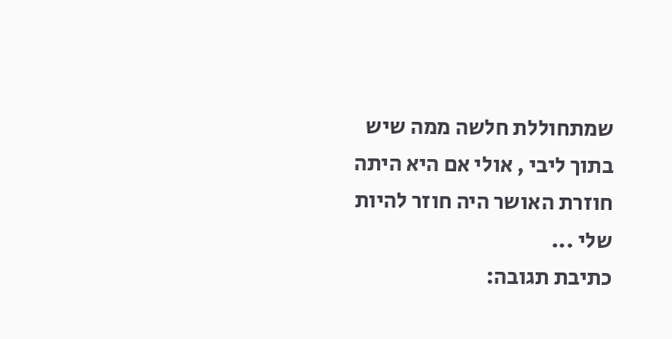שמתחוללת חלשה ממה שיש בתוך ליבי , אולי אם היא היתה חוזרת האושר היה חוזר להיות שלי ...
כתיבת תגובה: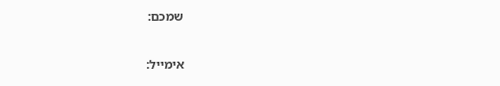שמכם:

אימייל: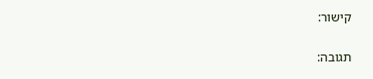קישור:

תגובה: